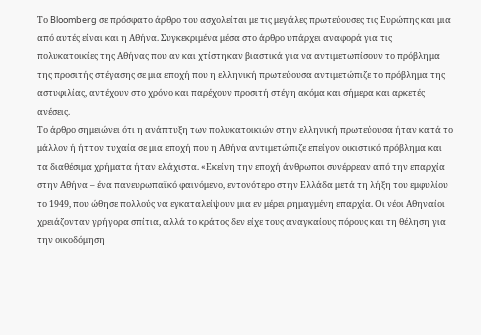Το Bloomberg σε πρόσφατο άρθρο του ασχολείται με τις μεγάλες πρωτεύουσες τις Ευρώπης και μια από αυτές είναι και η Αθήνα. Συγκεκριμένα μέσα στο άρθρο υπάρχει αναφορά για τις πολυκατοικίες της Αθήνας που αν και χτίστηκαν βιαστικά για να αντιμετωπίσουν το πρόβλημα της προσιτής στέγασης σε μια εποχή που η ελληνική πρωτεύουσα αντιμετώπιζε το πρόβλημα της αστυφιλίας, αντέχουν στο χρόνο και παρέχουν προσιτή στέγη ακόμα και σήμερα και αρκετές ανέσεις.
Το άρθρο σημειώνει ότι η ανάπτυξη των πολυκατοικιών στην ελληνική πρωτεύουσα ήταν κατά το μάλλον ή ήττον τυχαία σε μια εποχή που η Αθήνα αντιμετώπιζε επείγον οικιστικό πρόβλημα και τα διαθέσιμα χρήματα ήταν ελάχιστα. «Εκείνη την εποχή άνθρωποι συνέρρεαν από την επαρχία στην Αθήνα – ένα πανευρωπαϊκό φαινόμενο, εντονότερο στην Ελλάδα μετά τη λήξη του εμφυλίου το 1949, που ώθησε πολλούς να εγκαταλείψουν μια εν μέρει ρημαγμένη επαρχία. Οι νέοι Αθηναίοι χρειάζονταν γρήγορα σπίτια, αλλά το κράτος δεν είχε τους αναγκαίους πόρους και τη θέληση για την οικοδόμηση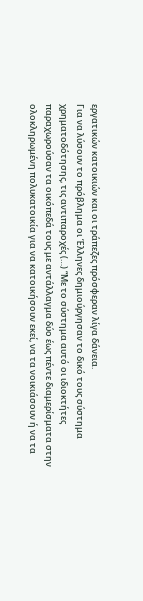εργατικών κατοικιών και οι τράπεζες πρόσφεραν λίγα δάνεια.
Για να λύσουν το πρόβλημα οι Έλληνες δημιούργησαν το δικό τους σύστημα χρηματοδότησης, τις αντιπαροχές (…) “Με το σύστημα αυτό οι ιδιοκτήτες παραχωρούσαν τα οικόπεδά τους με αντάλλαγμα δύο έως πέντε διαμερίσματα στην ολοκληρωμένη πολυκατοικία για να κατοικήσουν εκεί, να τα νοικιάσουν ή να τα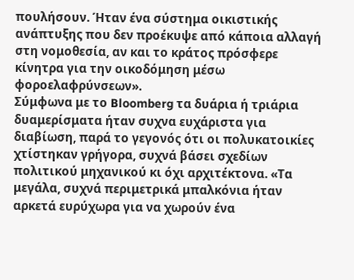πουλήσουν. Ήταν ένα σύστημα οικιστικής ανάπτυξης που δεν προέκυψε από κάποια αλλαγή στη νομοθεσία, αν και το κράτος πρόσφερε κίνητρα για την οικοδόμηση μέσω φοροελαφρύνσεων».
Σύμφωνα με το Bloomberg τα δυάρια ή τριάρια δυαμερίσματα ήταν συχνα ευχάριστα για διαβίωση, παρά το γεγονός ότι οι πολυκατοικίες χτίστηκαν γρήγορα, συχνά βάσει σχεδίων πολιτικού μηχανικού κι όχι αρχιτέκτονα. «Τα μεγάλα, συχνά περιμετρικά μπαλκόνια ήταν αρκετά ευρύχωρα για να χωρούν ένα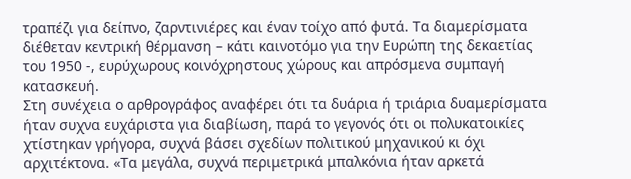τραπέζι για δείπνο, ζαρντινιέρες και έναν τοίχο από φυτά. Τα διαμερίσματα διέθεταν κεντρική θέρμανση – κάτι καινοτόμο για την Ευρώπη της δεκαετίας του 1950 -, ευρύχωρους κοινόχρηστους χώρους και απρόσμενα συμπαγή κατασκευή.
Στη συνέχεια ο αρθρογράφος αναφέρει ότι τα δυάρια ή τριάρια δυαμερίσματα ήταν συχνα ευχάριστα για διαβίωση, παρά το γεγονός ότι οι πολυκατοικίες χτίστηκαν γρήγορα, συχνά βάσει σχεδίων πολιτικού μηχανικού κι όχι αρχιτέκτονα. «Τα μεγάλα, συχνά περιμετρικά μπαλκόνια ήταν αρκετά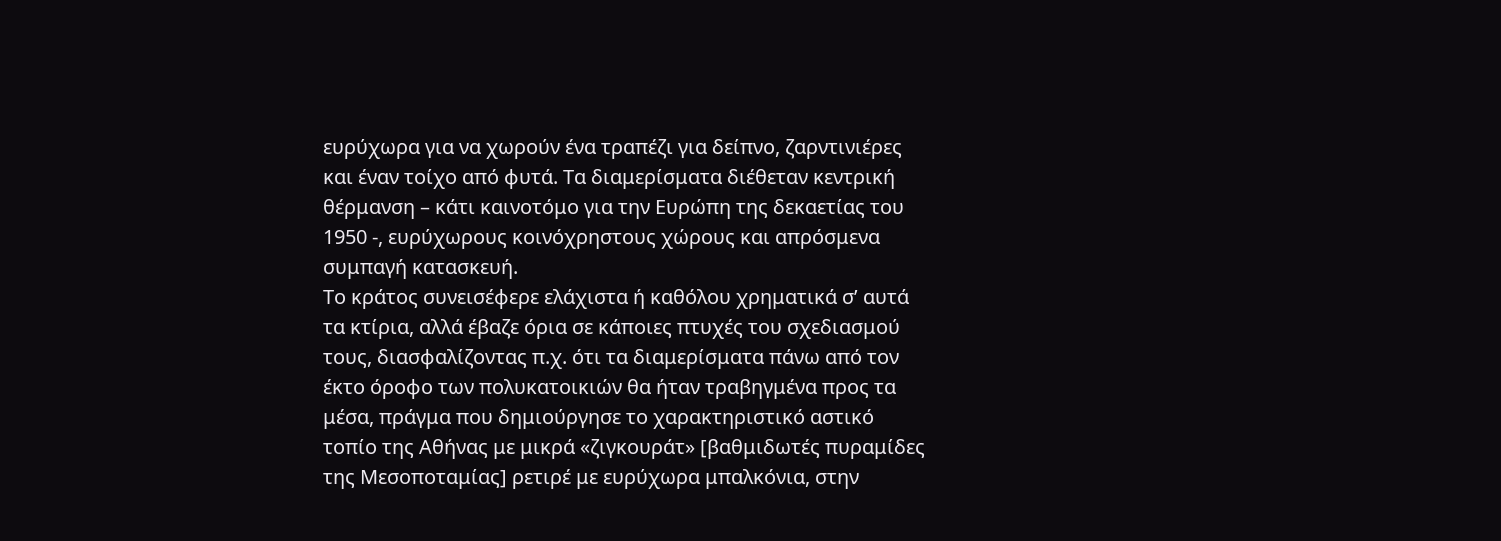ευρύχωρα για να χωρούν ένα τραπέζι για δείπνο, ζαρντινιέρες και έναν τοίχο από φυτά. Τα διαμερίσματα διέθεταν κεντρική θέρμανση – κάτι καινοτόμο για την Ευρώπη της δεκαετίας του 1950 -, ευρύχωρους κοινόχρηστους χώρους και απρόσμενα συμπαγή κατασκευή.
Το κράτος συνεισέφερε ελάχιστα ή καθόλου χρηματικά σ’ αυτά τα κτίρια, αλλά έβαζε όρια σε κάποιες πτυχές του σχεδιασμού τους, διασφαλίζοντας π.χ. ότι τα διαμερίσματα πάνω από τον έκτο όροφο των πολυκατοικιών θα ήταν τραβηγμένα προς τα μέσα, πράγμα που δημιούργησε το χαρακτηριστικό αστικό τοπίο της Αθήνας με μικρά «ζιγκουράτ» [βαθμιδωτές πυραμίδες της Μεσοποταμίας] ρετιρέ με ευρύχωρα μπαλκόνια, στην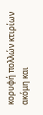κορυφή πολλών κτιρίων ακόμη και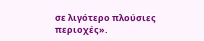σε λιγότερο πλούσιες περιοχές».